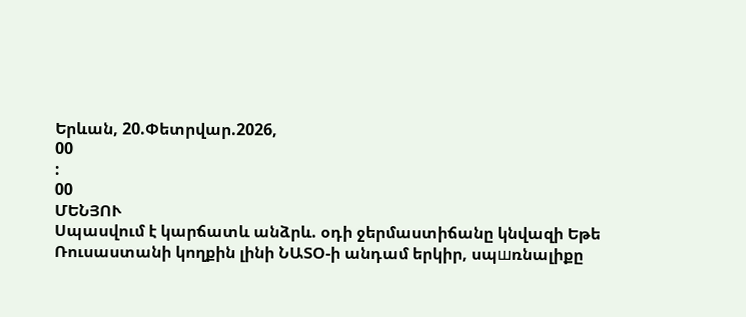Երևան, 20.Փետրվար.2026,
00
:
00
ՄԵՆՅՈՒ
Սպասվում է կարճատև անձրև. օդի ջերմաստիճանը կնվազի Եթե Ռուսաստանի կողքին լինի ՆԱՏՕ-ի անդամ երկիր, սպшռնալիքը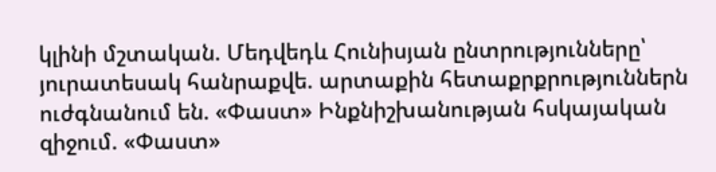կլինի մշտական. Մեդվեդև Հունիսյան ընտրությունները՝ յուրատեսակ հանրաքվե. արտաքին հետաքրքրություններն ուժգնանում են. «Փաստ» Ինքնիշխանության հսկայական զիջում. «Փաստ»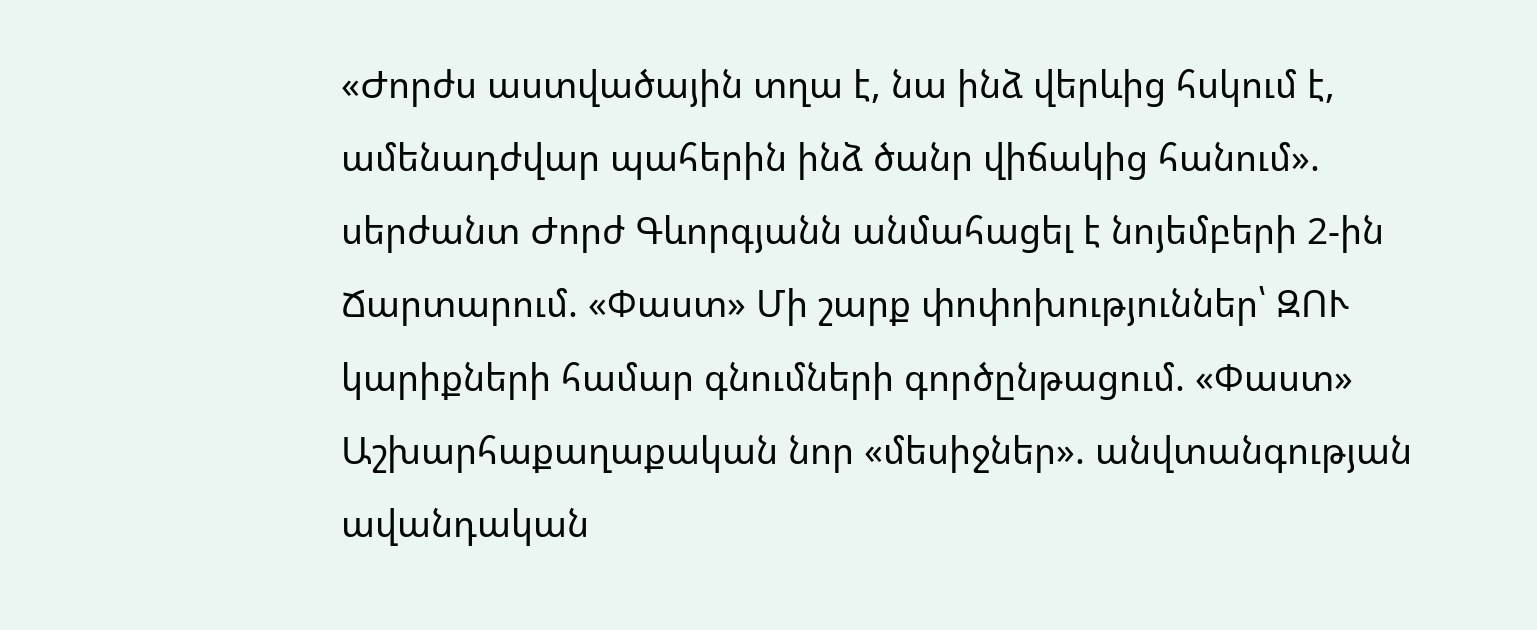«Ժորժս աստվածային տղա է, նա ինձ վերևից հսկում է, ամենադժվար պահերին ինձ ծանր վիճակից հանում». սերժանտ Ժորժ Գևորգյանն անմահացել է նոյեմբերի 2-ին Ճարտարում. «Փաստ» Մի շարք փոփոխություններ՝ ԶՈՒ կարիքների համար գնումների գործընթացում. «Փաստ» Աշխարհաքաղաքական նոր «մեսիջներ». անվտանգության ավանդական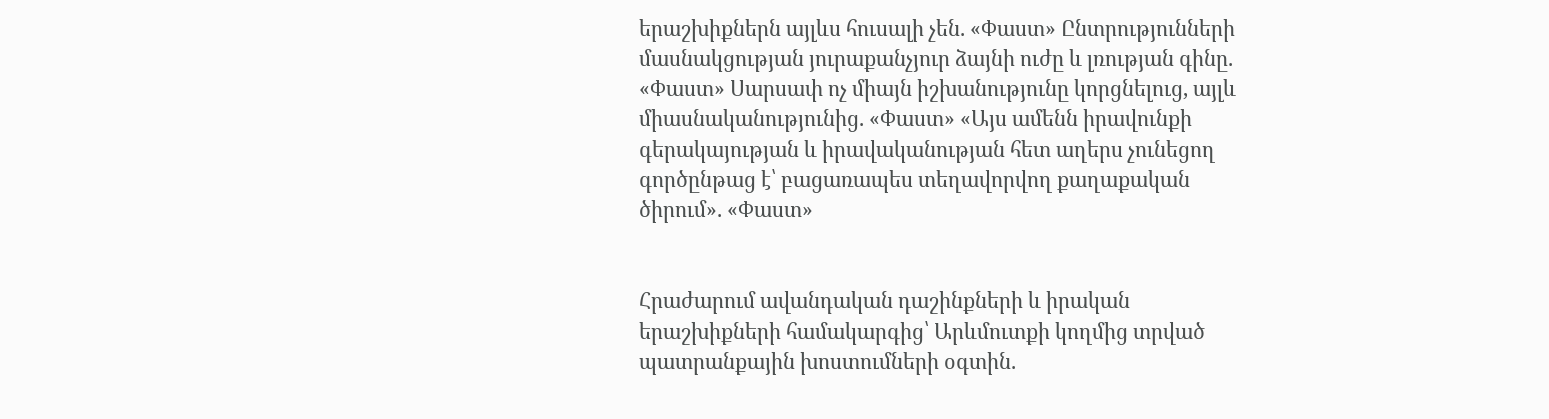երաշխիքներն այլևս հուսալի չեն. «Փաստ» Ընտրությունների մասնակցության յուրաքանչյուր ձայնի ուժը և լռության գինը. «Փաստ» Սարսափ ոչ միայն իշխանությունը կորցնելուց, այլև միասնականությունից. «Փաստ» «Այս ամենն իրավունքի գերակայության և իրավականության հետ աղերս չունեցող գործընթաց է՝ բացառապես տեղավորվող քաղաքական ծիրում». «Փաստ»


Հրաժարում ավանդական դաշինքների և իրական երաշխիքների համակարգից՝ Արևմուտքի կողմից տրված պատրանքային խոստումների օգտին.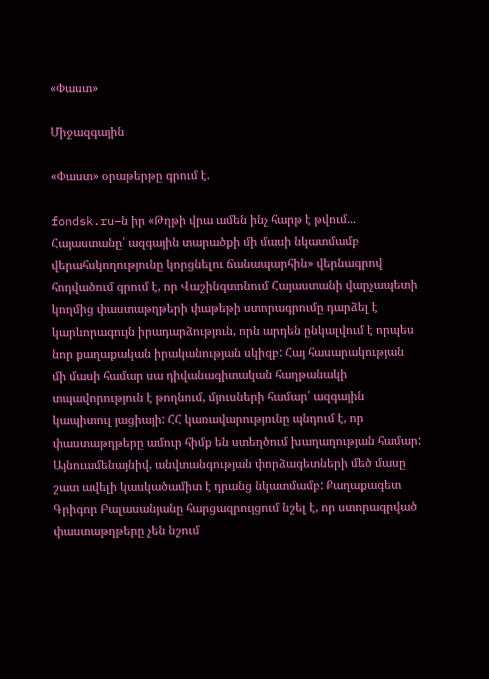«Փաստ»

Միջազգային

«Փաստ» օրաթերթը գրում է.

fondsk.ru–ն իր «Թղթի վրա ամեն ինչ հարթ է թվում... Հայաստանը՝ ազգային տարածքի մի մասի նկատմամբ վերահսկողությունը կորցնելու ճանապարհին» վերնագրով հոդվածում գրում է, որ Վաշինգտոնում Հայաստանի վարչապետի կողմից փաստաթղթերի փաթեթի ստորագրումը դարձել է կարևորագույն իրադարձություն, որն արդեն ընկալվում է որպես նոր քաղաքական իրականության սկիզբ: Հայ հասարակության մի մասի համար սա դիվանագիտական հաղթանակի տպավորություն է թողնում, մյուսների համար՝ ազգային կապիտուլ յացիայի: ՀՀ կառավարությունը պնդում է, որ փաստաթղթերը ամուր հիմք են ստեղծում խաղաղության համար: Այնուամենայնիվ, անվտանգության փորձագետների մեծ մասը շատ ավելի կասկածամիտ է դրանց նկատմամբ: Քաղաքագետ Գրիգոր Բալասանյանը հարցազրույցում նշել է, որ ստորագրված փաստաթղթերը չեն նշում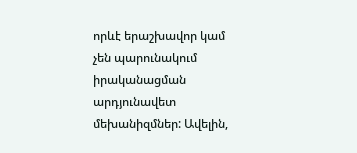որևէ երաշխավոր կամ չեն պարունակում իրականացման արդյունավետ մեխանիզմներ: Ավելին,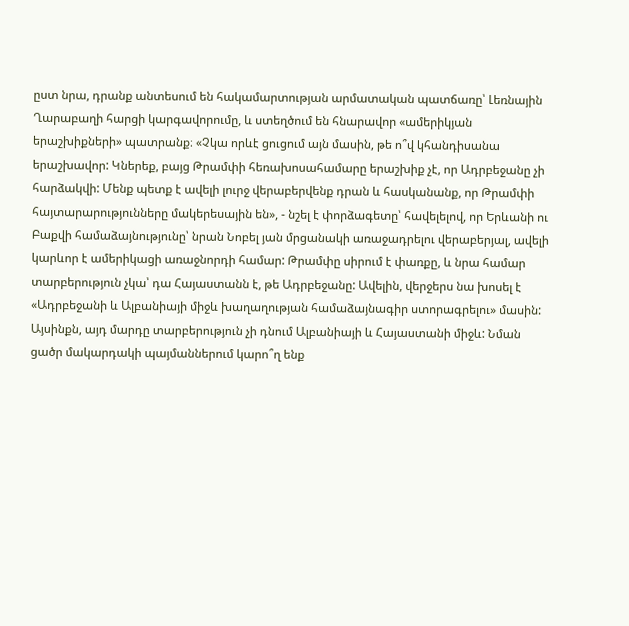ըստ նրա, դրանք անտեսում են հակամարտության արմատական պատճառը՝ Լեռնային Ղարաբաղի հարցի կարգավորումը, և ստեղծում են հնարավոր «ամերիկյան երաշխիքների» պատրանք։ «Չկա որևէ ցուցում այն մասին, թե ո՞վ կհանդիսանա երաշխավոր: Կներեք, բայց Թրամփի հեռախոսահամարը երաշխիք չէ, որ Ադրբեջանը չի հարձակվի: Մենք պետք է ավելի լուրջ վերաբերվենք դրան և հասկանանք, որ Թրամփի հայտարարությունները մակերեսային են», - նշել է փորձագետը՝ հավելելով, որ Երևանի ու Բաքվի համաձայնությունը՝ նրան Նոբել յան մրցանակի առաջադրելու վերաբերյալ, ավելի կարևոր է ամերիկացի առաջնորդի համար: Թրամփը սիրում է փառքը, և նրա համար տարբերություն չկա՝ դա Հայաստանն է, թե Ադրբեջանը: Ավելին, վերջերս նա խոսել է «Ադրբեջանի և Ալբանիայի միջև խաղաղության համաձայնագիր ստորագրելու» մասին: Այսինքն, այդ մարդը տարբերություն չի դնում Ալբանիայի և Հայաստանի միջև: Նման ցածր մակարդակի պայմաններում կարո՞ղ ենք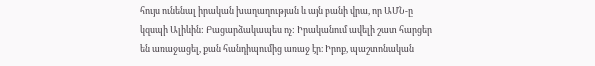հույս ունենալ իրական խաղաղության և այն բանի վրա, որ ԱՄՆ-ը կզսպի Ալիևին: Բացարձակապես ոչ: Իրականում ավելի շատ հարցեր են առաջացել, քան հանդիպումից առաջ էր։ Իրոք, պաշտոնական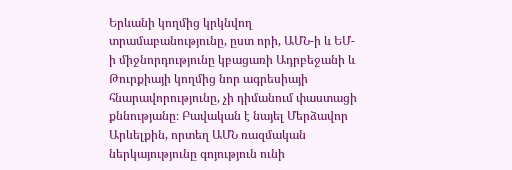Երևանի կողմից կրկնվող տրամաբանությունը, ըստ որի, ԱՄՆ-ի և ԵՄ-ի միջնորդությունը կբացառի Ադրբեջանի և Թուրքիայի կողմից նոր ագրեսիայի հնարավորությունը, չի դիմանում փաստացի քննությանը։ Բավական է նայել Մերձավոր Արևելքին, որտեղ ԱՄՆ ռազմական ներկայությունը գոյություն ունի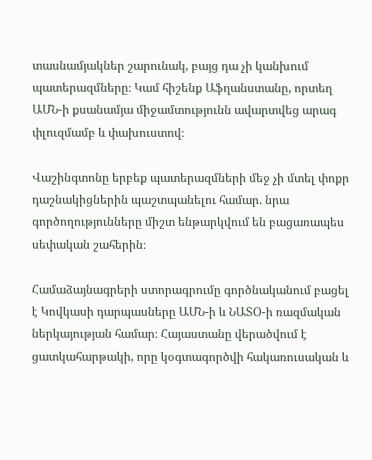տասնամյակներ շարունակ, բայց դա չի կանխում պատերազմները։ Կամ հիշենք Աֆղանստանը, որտեղ ԱՄՆ-ի քսանամյա միջամտությունն ավարտվեց արագ փլուզմամբ և փախուստով։

Վաշինգտոնը երբեք պատերազմների մեջ չի մտել փոքր դաշնակիցներին պաշտպանելու համար. նրա գործողությունները միշտ ենթարկվում են բացառապես սեփական շահերին։

Համաձայնագրերի ստորագրումը գործնականում բացել է Կովկասի դարպասները ԱՄՆ-ի և ՆԱՏՕ-ի ռազմական ներկայության համար։ Հայաստանը վերածվում է ցատկահարթակի, որը կօգտագործվի հակառուսական և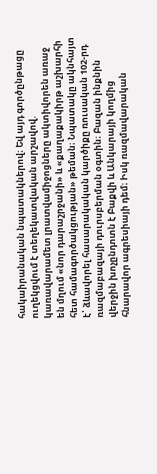հակաիրանական նպատակներով։ Եվ այդ գործընթացը ուղեկցվում է տեղեկատվական արշավով. կառավարամետ լրատվամիջոցները ակտիվորեն առաջ են մղում «նոր դարաշրջանի» և «քաղաքակիրթ աշխարհի հետ համագործակցության» թեման։ Նպատակը ակնհայտ է՝ ձևավորել հասարակական կարծիքը ռուսական 102-րդ ռազմաբազայի դուրսբերման օգտին։ Բազան ինքնին վերջին խոչընդոտն է Բաքվի և Անկարայի կողմից հնարավոր ագրեսիայի դեմ։ Իսկ ռազմավարական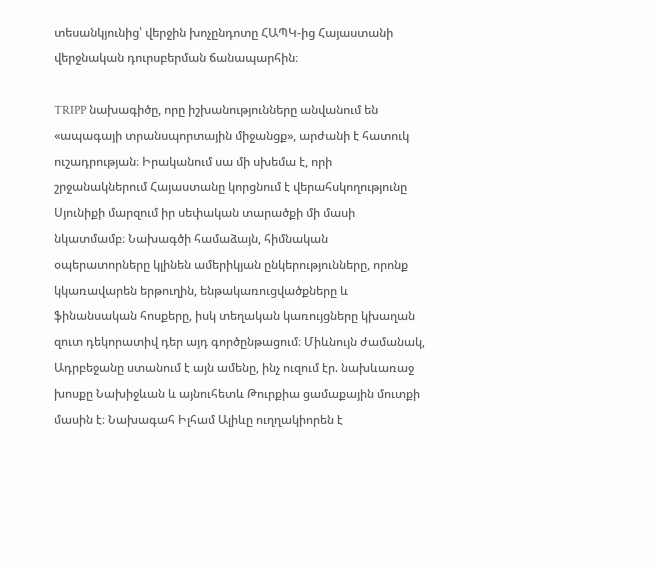տեսանկյունից՝ վերջին խոչընդոտը ՀԱՊԿ-ից Հայաստանի վերջնական դուրսբերման ճանապարհին։

TRIPP նախագիծը, որը իշխանությունները անվանում են «ապագայի տրանսպորտային միջանցք», արժանի է հատուկ ուշադրության։ Իրականում սա մի սխեմա է, որի շրջանակներում Հայաստանը կորցնում է վերահսկողությունը Սյունիքի մարզում իր սեփական տարածքի մի մասի նկատմամբ։ Նախագծի համաձայն, հիմնական օպերատորները կլինեն ամերիկյան ընկերությունները, որոնք կկառավարեն երթուղին, ենթակառուցվածքները և ֆինանսական հոսքերը, իսկ տեղական կառույցները կխաղան զուտ դեկորատիվ դեր այդ գործընթացում։ Միևնույն ժամանակ, Ադրբեջանը ստանում է այն ամենը, ինչ ուզում էր. նախևառաջ խոսքը Նախիջևան և այնուհետև Թուրքիա ցամաքային մուտքի մասին է։ Նախագահ Իլհամ Ալիևը ուղղակիորեն է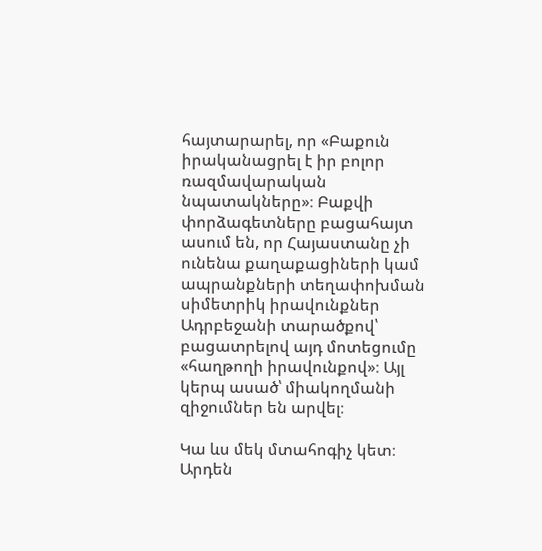հայտարարել, որ «Բաքուն իրականացրել է իր բոլոր ռազմավարական նպատակները»։ Բաքվի փորձագետները բացահայտ ասում են, որ Հայաստանը չի ունենա քաղաքացիների կամ ապրանքների տեղափոխման սիմետրիկ իրավունքներ Ադրբեջանի տարածքով՝ բացատրելով այդ մոտեցումը «հաղթողի իրավունքով»։ Այլ կերպ ասած՝ միակողմանի զիջումներ են արվել։

Կա ևս մեկ մտահոգիչ կետ։ Արդեն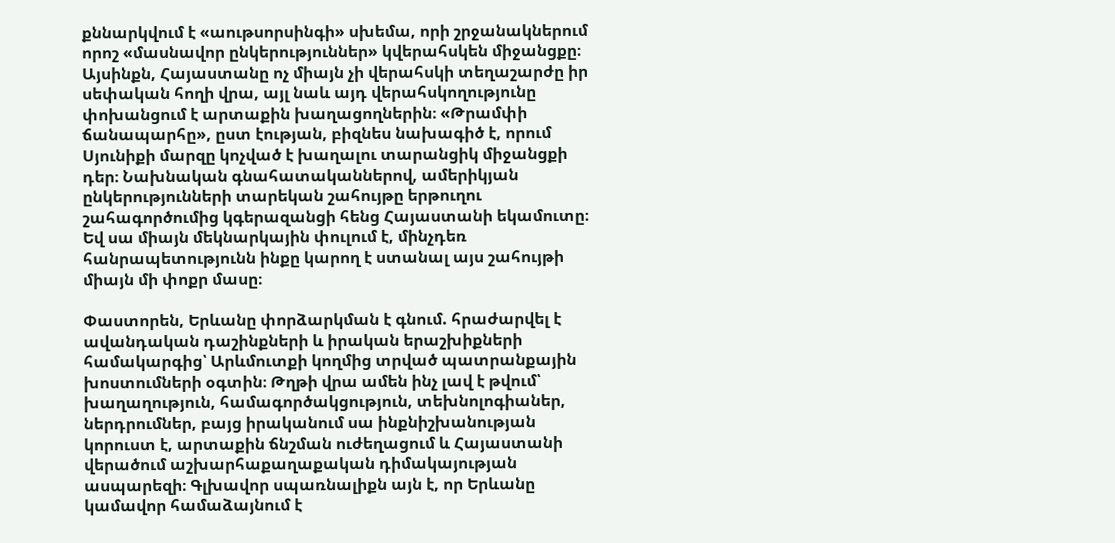քննարկվում է «աութսորսինգի» սխեմա, որի շրջանակներում որոշ «մասնավոր ընկերություններ» կվերահսկեն միջանցքը։ Այսինքն, Հայաստանը ոչ միայն չի վերահսկի տեղաշարժը իր սեփական հողի վրա, այլ նաև այդ վերահսկողությունը փոխանցում է արտաքին խաղացողներին։ «Թրամփի ճանապարհը», ըստ էության, բիզնես նախագիծ է, որում Սյունիքի մարզը կոչված է խաղալու տարանցիկ միջանցքի դեր։ Նախնական գնահատականներով, ամերիկյան ընկերությունների տարեկան շահույթը երթուղու շահագործումից կգերազանցի հենց Հայաստանի եկամուտը։ Եվ սա միայն մեկնարկային փուլում է, մինչդեռ հանրապետությունն ինքը կարող է ստանալ այս շահույթի միայն մի փոքր մասը։

Փաստորեն, Երևանը փորձարկման է գնում. հրաժարվել է ավանդական դաշինքների և իրական երաշխիքների համակարգից՝ Արևմուտքի կողմից տրված պատրանքային խոստումների օգտին։ Թղթի վրա ամեն ինչ լավ է թվում՝ խաղաղություն, համագործակցություն, տեխնոլոգիաներ, ներդրումներ, բայց իրականում սա ինքնիշխանության կորուստ է, արտաքին ճնշման ուժեղացում և Հայաստանի վերածում աշխարհաքաղաքական դիմակայության ասպարեզի։ Գլխավոր սպառնալիքն այն է, որ Երևանը կամավոր համաձայնում է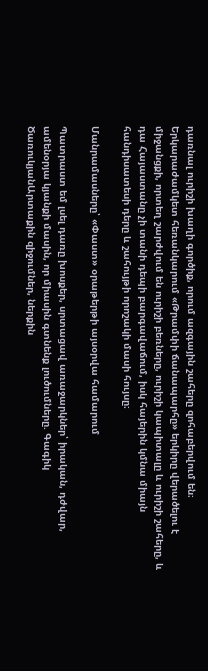դառնալ ուրիշի խաղի գործիք, որում ազգային շահերը զոհաբերվում են։ Երկարաժամկետ հեռանկարում «Թրամփի ճանապարհը» երկիրը վերածելու է միջանցքի, որտեղ շարժվում են ուրիշի բեռները, ուրիշի կապիտալը և ուրիշի շահերը, և դա Հայաստանը չի տանի դեպի բարգավաճում, իսկ հայերին կմնա միայն հանդիսատեսի դերը և շահույթի որոշակի մասի հույսը։

Մանրամասները՝ «Փաստ» օրաթերթի այսօրվա համարում

Պատրաստ եմ լսել դառը խոսքեր, սրտացավ առաջարկներ՝ իրական, դժվար, ամենօրյա կյանքի մասին, որ միասին գտնենք լուծումները. Գագիկ ԾառուկյանԱրտաքին զիջումներ, ներքին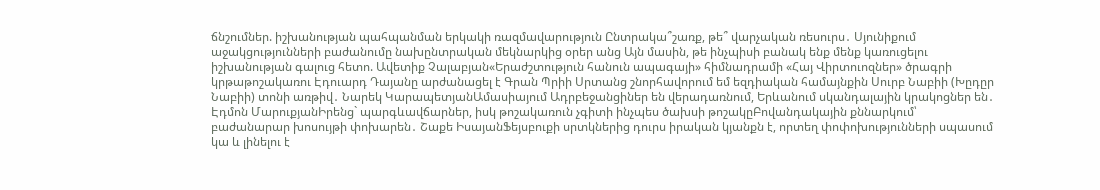ճնշումներ. իշխանության պահպանման երկակի ռազմավարություն Ընտրակա՞շառք, թե՞ վարչական ռեսուրս․ Սյունիքում աջակցությունների բաժանումը նախընտրական մեկնարկից օրեր անց Այն մասին, թե ինչպիսի բանակ ենք մենք կառուցելու իշխանության գալուց հետո. Ավետիք Չալաբյան«Երաժշտություն հանուն ապագայի» հիմնադրամի «Հայ Վիրտուոզներ» ծրագրի կրթաթոշակառու Էդուարդ Դայանը արժանացել է Գրան Պրիի Սրտանց շնորհավորում եմ եզդիական համայնքին Սուրբ Նաբիի (Խըդըր Նաբիի) տոնի առթիվ․ Նարեկ ԿարապետյանԱմասիայում Ադրբեջանցիներ են վերադառնում, Երևանում սկանդալային կրակոցներ են․ Էդմոն ՄարուքյանԻրենց` պարգևավճարներ, իսկ թոշակառուն չգիտի ինչպես ծախսի թոշակըԲովանդակային քննարկում՝ բաժանարար խոսույթի փոխարեն․ Շաքե ԻսայանՖեյսբուքի սրտկներից դուրս իրական կյանքն է, որտեղ փոփոխությունների սպասում կա և լինելու է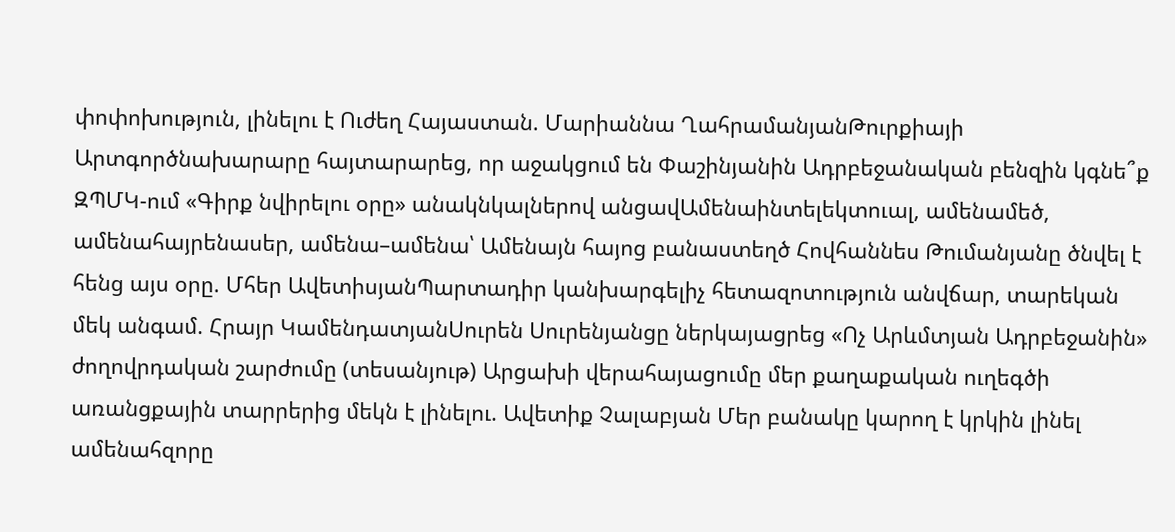փոփոխություն, լինելու է Ուժեղ Հայաստան. Մարիաննա ՂահրամանյանԹուրքիայի Արտգործնախարարը հայտարարեց, որ աջակցում են Փաշինյանին Ադրբեջանական բենզին կգնե՞ք ԶՊՄԿ-ում «Գիրք նվիրելու օրը» անակնկալներով անցավԱմենաինտելեկտուալ, ամենամեծ, ամենահայրենասեր, ամենա–ամենա՝ Ամենայն հայոց բանաստեղծ Հովհաննես Թումանյանը ծնվել է հենց այս օրը. Մհեր ԱվետիսյանՊարտադիր կանխարգելիչ հետազոտություն անվճար, տարեկան մեկ անգամ. Հրայր ԿամենդատյանՍուրեն Սուրենյանցը ներկայացրեց «Ոչ Արևմտյան Ադրբեջանին» ժողովրդական շարժումը (տեսանյութ) Արցախի վերահայացումը մեր քաղաքական ուղեգծի առանցքային տարրերից մեկն է լինելու. Ավետիք Չալաբյան Մեր բանակը կարող է կրկին լինել ամենահզորը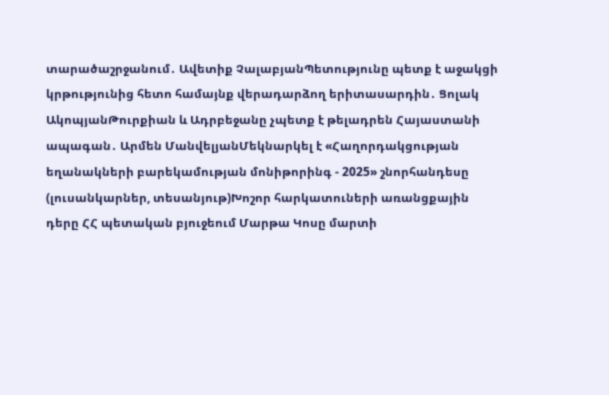տարածաշրջանում․ Ավետիք ՉալաբյանՊետությունը պետք է աջակցի կրթությունից հետո համայնք վերադարձող երիտասարդին․ Ցոլակ ԱկոպյանԹուրքիան և Ադրբեջանը չպետք է թելադրեն Հայաստանի ապագան․ Արմեն ՄանվելյանՄեկնարկել է «Հաղորդակցության եղանակների բարեկամության մոնիթորինգ - 2025» շնորհանդեսը (լուսանկարներ, տեսանյութ)Խոշոր հարկատուների առանցքային դերը ՀՀ պետական բյուջեում Մարթա Կոսը մարտի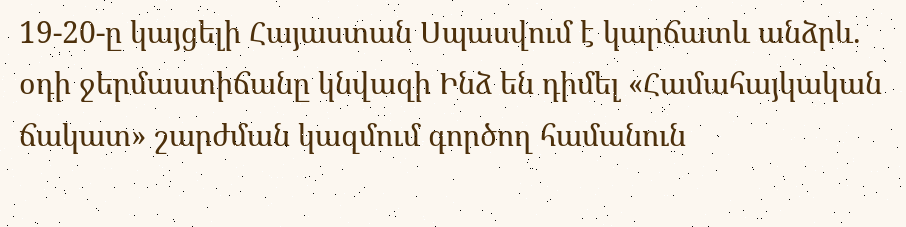19-20-ը կայցելի Հայաստան Սպասվում է կարճատև անձրև. օդի ջերմաստիճանը կնվազի Ինձ են դիմել «Համահայկական ճակատ» շարժման կազմում գործող համանուն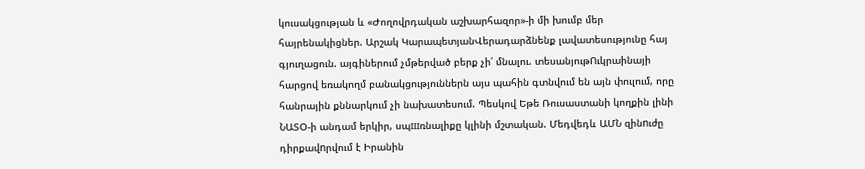կուսակցության և «Ժողովրդական աշխարհազոր»-ի մի խումբ մեր հայրենակիցներ. Արշակ ԿարապետյանՎերադարձնենք լավատեսությունը հայ գյուղացուն. այգիներում չմթերված բերք չի՛ մնալու. տեսանյութՈւկրաինայի հարցով եռակողմ բանակցություններն այս պահին գտնվում են այն փուլում, որը հանրային քննարկում չի նախատեսում. Պեսկով Եթե Ռուսաստանի կողքին լինի ՆԱՏՕ-ի անդամ երկիր, սպшռնալիքը կլինի մշտական. Մեդվեդև ԱՄՆ զինnւժը դիրքավnրվում է Իրանին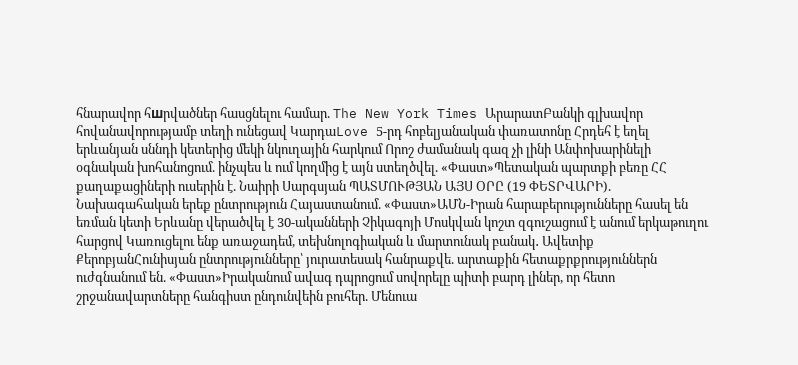հնարավոր հшրվածներ հասցնելու համար. The New York Times ԱրարատԲանկի գլխավոր հովանավորությամբ տեղի ունեցավ ԿարդաLove 5-րդ հոբելյանական փառատոնը Հրդեհ է եղել երևանյան սննդի կետերից մեկի նկուղային հարկում Որոշ ժամանակ գազ չի լինի Անփոխարինելի օգնական խոհանոցում. ինչպես և ում կողմից է այն ստեղծվել. «Փաստ»Պետական պարտքի բեռը ՀՀ քաղաքացիների ուսերին է. Նաիրի Սարգսյան ՊԱՏՄՈՒԹՅԱՆ ԱՅՍ ՕՐԸ (19 ՓԵՏՐՎԱՐԻ). Նախագահական երեք ընտրություն Հայաստանում. «Փաստ»ԱՄՆ-Իրան հարաբերությունները հասել են եռման կետի Երևանը վերածվել է 30-ականների Չիկագոյի Մոսկվան կոշտ զգուշացում է անում երկաթուղու հարցով Կառուցելու ենք առաջադեմ, տեխնոլոգիական և մարտունակ բանակ․ Ավետիք ՔերոբյանՀունիսյան ընտրությունները՝ յուրատեսակ հանրաքվե. արտաքին հետաքրքրություններն ուժգնանում են. «Փաստ»Իրականում ավագ դպրոցում սովորելը պիտի բարդ լիներ, որ հետո շրջանավարտները հանգիստ ընդունվեին բուհեր. Մենուա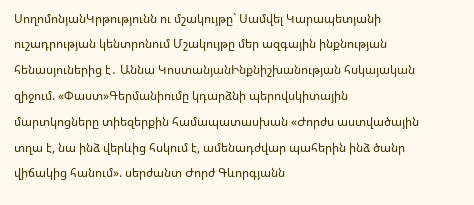ՍողոմոնյանԿրթությունն ու մշակույթը` Սամվել Կարապետյանի ուշադրության կենտրոնում Մշակույթը մեր ազգային ինքնության հենասյուներից է․ Աննա ԿոստանյանԻնքնիշխանության հսկայական զիջում. «Փաստ»Գերմանիումը կդարձնի պերովսկիտային մարտկոցները տիեզերքին համապատասխան «Ժորժս աստվածային տղա է, նա ինձ վերևից հսկում է, ամենադժվար պահերին ինձ ծանր վիճակից հանում». սերժանտ Ժորժ Գևորգյանն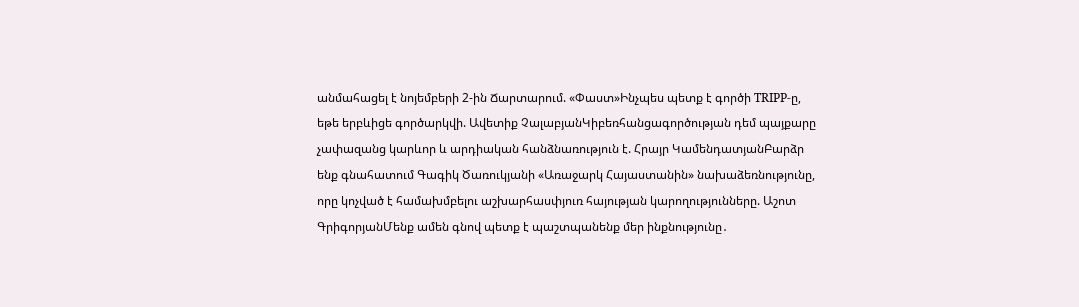անմահացել է նոյեմբերի 2-ին Ճարտարում. «Փաստ»Ինչպես պետք է գործի TRIPP-ը, եթե երբևիցե գործարկվի. Ավետիք ՉալաբյանԿիբեռհանցագործության դեմ պայքարը չափազանց կարևոր և արդիական հանձնառություն է. Հրայր ԿամենդատյանԲարձր ենք գնահատում Գագիկ Ծառուկյանի «Առաջարկ Հայաստանին» նախաձեռնությունը, որը կոչված է համախմբելու աշխարհասփյուռ հայության կարողությունները. Աշոտ ԳրիգորյանՄենք ամեն գնով պետք է պաշտպանենք մեր ինքնությունը․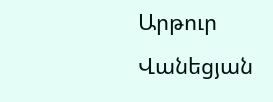Արթուր Վանեցյան